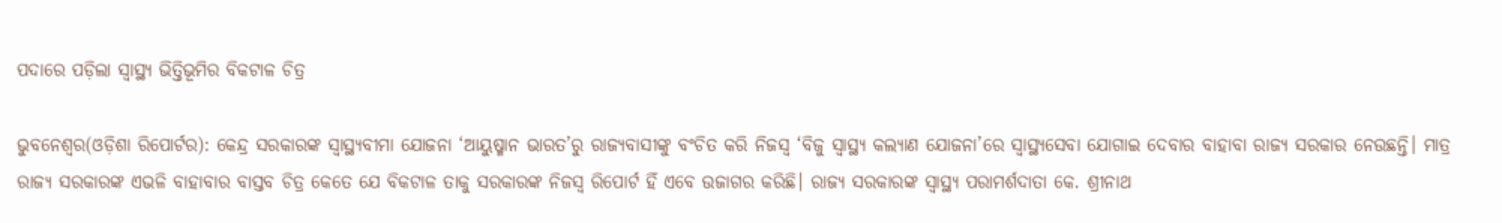ପଦାରେ ପଡ଼ିଲା ସ୍ୱାସ୍ଥ୍ୟ ଭିତ୍ତିଭୂମିର ବିକଟାଳ ଚିତ୍ର

ଭୁବନେଶ୍ୱର(ଓଡ଼ିଶା ରିପୋର୍ଟର): କେନ୍ଦ୍ର ସରକାରଙ୍କ ସ୍ୱାସ୍ଥ୍ୟବୀମା ଯୋଜନା ‘ଆୟୁଷ୍ମାନ ଭାରତ’ରୁ ରାଜ୍ୟବାସୀଙ୍କୁ ବଂଚିତ କରି ନିଜସ୍ୱ ‘ବିଜୁ ସ୍ୱାସ୍ଥ୍ୟ କଲ୍ୟାଣ ଯୋଜନା’ରେ ସ୍ୱାସ୍ଥ୍ୟସେବା ଯୋଗାଇ ଦେବାର ବାହାବା ରାଜ୍ୟ ସରକାର ନେଉଛନ୍ତି। ମାତ୍ର ରାଜ୍ୟ ସରକାରଙ୍କ ଏଭଳି ବାହାବାର ବାସ୍ତବ ଚିତ୍ର କେତେ ଯେ ବିକଟାଳ ତାକୁ ସରକାରଙ୍କ ନିଜସ୍ୱ ରିପୋର୍ଟ ହିଁ ଏବେ ଉଜାଗର କରିଛି। ରାଜ୍ୟ ସରକାରଙ୍କ ସ୍ୱାସ୍ଥ୍ୟ ପରାମର୍ଶଦାତା କେ. ଶ୍ରୀନାଥ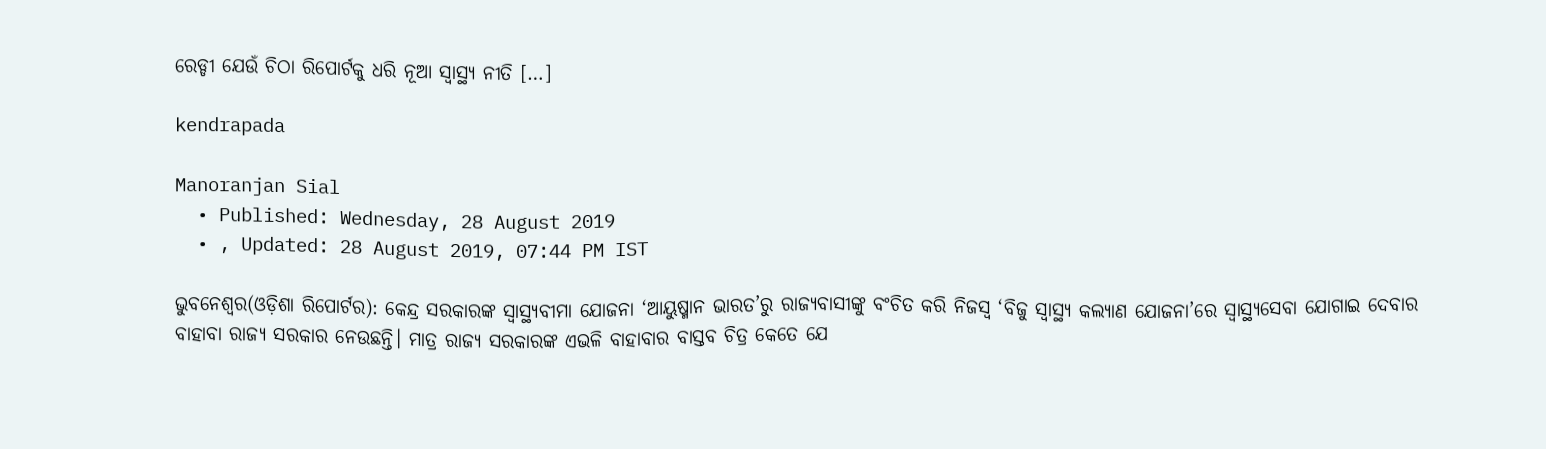ରେଡ୍ଡୀ ଯେଉଁ ଚିଠା ରିପୋର୍ଟକୁ ଧରି ନୂଆ ସ୍ୱାସ୍ଥ୍ୟ ନୀତି […]

kendrapada

Manoranjan Sial
  • Published: Wednesday, 28 August 2019
  • , Updated: 28 August 2019, 07:44 PM IST

ଭୁବନେଶ୍ୱର(ଓଡ଼ିଶା ରିପୋର୍ଟର): କେନ୍ଦ୍ର ସରକାରଙ୍କ ସ୍ୱାସ୍ଥ୍ୟବୀମା ଯୋଜନା ‘ଆୟୁଷ୍ମାନ ଭାରତ’ରୁ ରାଜ୍ୟବାସୀଙ୍କୁ ବଂଚିତ କରି ନିଜସ୍ୱ ‘ବିଜୁ ସ୍ୱାସ୍ଥ୍ୟ କଲ୍ୟାଣ ଯୋଜନା’ରେ ସ୍ୱାସ୍ଥ୍ୟସେବା ଯୋଗାଇ ଦେବାର ବାହାବା ରାଜ୍ୟ ସରକାର ନେଉଛନ୍ତି। ମାତ୍ର ରାଜ୍ୟ ସରକାରଙ୍କ ଏଭଳି ବାହାବାର ବାସ୍ତବ ଚିତ୍ର କେତେ ଯେ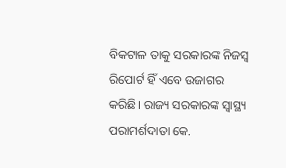ବିକଟାଳ ତାକୁ ସରକାରଙ୍କ ନିଜସ୍ୱ ରିପୋର୍ଟ ହିଁ ଏବେ ଉଜାଗର କରିଛି। ରାଜ୍ୟ ସରକାରଙ୍କ ସ୍ୱାସ୍ଥ୍ୟ ପରାମର୍ଶଦାତା କେ.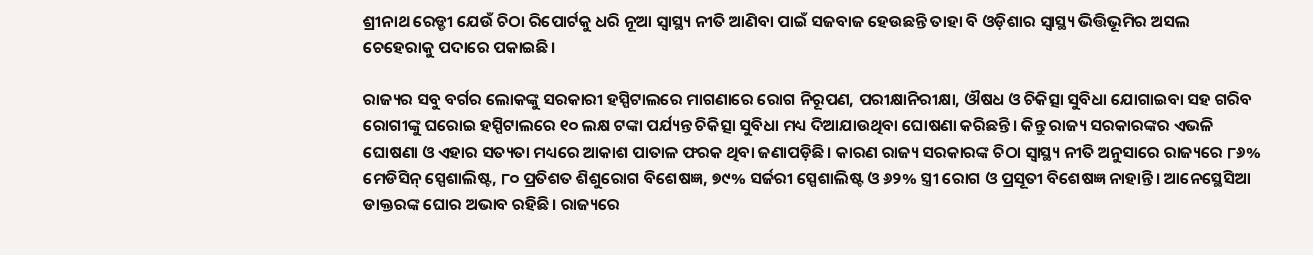ଶ୍ରୀନାଥ ରେଡ୍ଡୀ ଯେଉଁ ଚିଠା ରିପୋର୍ଟକୁ ଧରି ନୂଆ ସ୍ୱାସ୍ଥ୍ୟ ନୀତି ଆଣିବା ପାଇଁ ସଜବାଜ ହେଉଛନ୍ତି ତାହା ବି ଓଡ଼ିଶାର ସ୍ୱାସ୍ଥ୍ୟ ଭିତ୍ତିଭୂମିର ଅସଲ ଚେହେରାକୁ ପଦାରେ ପକାଇଛି।

ରାଜ୍ୟର ସବୁ ବର୍ଗର ଲୋକଙ୍କୁ ସରକାରୀ ହସ୍ପିଟାଲରେ ମାଗଣାରେ ରୋଗ ନିରୂପଣ, ପରୀକ୍ଷାନିରୀକ୍ଷା, ଔଷଧ ଓ ଚିକିତ୍ସା ସୁବିଧା ଯୋଗାଇବା ସହ ଗରିବ ରୋଗୀଙ୍କୁ ଘରୋଇ ହସ୍ପିଟାଲରେ ୧୦ ଲକ୍ଷ ଟଙ୍କା ପର୍ଯ୍ୟନ୍ତ ଚିକିତ୍ସା ସୁବିଧା ମଧ୍ୟ ଦିଆଯାଉଥିବା ଘୋଷଣା କରିଛନ୍ତି। କିନ୍ତୁ ରାଜ୍ୟ ସରକାରଙ୍କର ଏଭଳି ଘୋଷଣା ଓ ଏହାର ସତ୍ୟତା ମଧ୍ୟରେ ଆକାଶ ପାତାଳ ଫରକ ଥିବା ଜଣାପଡ଼ିଛି। କାରଣ ରାଜ୍ୟ ସରକାରଙ୍କ ଚିଠା ସ୍ୱାସ୍ଥ୍ୟ ନୀତି ଅନୁସାରେ ରାଜ୍ୟରେ ୮୬% ମେଡିସିନ୍ ସ୍ପେଶାଲିଷ୍ଟ, ୮୦ ପ୍ରତିଶତ ଶିଶୁରୋଗ ବିଶେଷଜ୍ଞ, ୭୯% ସର୍ଜରୀ ସ୍ପେଶାଲିଷ୍ଟ ଓ ୬୨% ସ୍ତ୍ରୀ ରୋଗ ଓ ପ୍ରସୂତୀ ବିଶେଷଜ୍ଞ ନାହାନ୍ତି। ଆନେସ୍ଥେସିଆ ଡାକ୍ତରଙ୍କ ଘୋର ଅଭାବ ରହିଛି। ରାଜ୍ୟରେ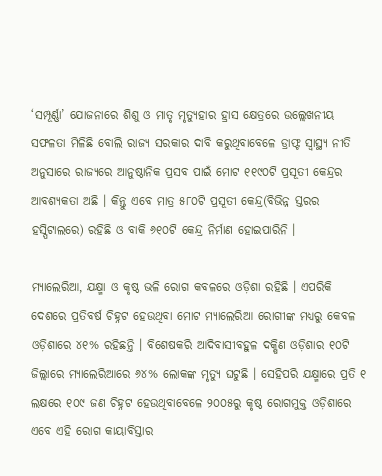‘ସମ୍ପୂର୍ଣ୍ଣା’ ଯୋଜନାରେ ଶିଶୁ ଓ ମାତୃ ମୃତ୍ୟୁହାର ହ୍ରାସ କ୍ଷେତ୍ରରେ ଉଲ୍ଲେଖନୀୟ ସଫଳତା ମିଳିଛି ବୋଲି ରାଜ୍ୟ ସରକାର ଦାବି କରୁଥିବାବେଳେ ଡ୍ରାଫ୍ଟ ସ୍ୱାସ୍ଥ୍ୟ ନୀତି ଅନୁସାରେ ରାଜ୍ୟରେ ଆନୁଷ୍ଠାନିକ ପ୍ରସବ ପାଇଁ ମୋଟ ୧୧୯୦ଟି ପ୍ରସୂତୀ କେନ୍ଦ୍ରର ଆବଶ୍ୟକତା ଅଛି । କିନ୍ତୁ ଏବେ ମାତ୍ର ୫୮୦ଟି ପ୍ରସୂତୀ କେନ୍ଦ୍ର(ବିଭିନ୍ନ ସ୍ତରର ହସ୍ପିଟାଲରେ) ରହିଛି ଓ ବାକି ୬୧୦ଟି କେନ୍ଦ୍ର ନିର୍ମାଣ ହୋଇପାରିନି ।

ମ୍ୟାଲେରିଆ, ଯକ୍ଷ୍ମା ଓ କୃଷ୍ଠ ଭଳି ରୋଗ କବଳରେ ଓଡ଼ିଶା ରହିଛି । ଏପରିକି ଦେଶରେ ପ୍ରତିବର୍ଷ ଚିହ୍ନଟ ହେଉଥିବା ମୋଟ ମ୍ୟାଲେରିଆ ରୋଗୀଙ୍କ ମଧ୍ୟରୁ କେବଳ ଓଡ଼ିଶାରେ ୪୧% ରହିଛନ୍ତି । ବିଶେଷକରି ଆଦିବାସୀବହୁଳ ଦକ୍ଷିଣ ଓଡ଼ିଶାର ୧୦ଟି ଜିଲ୍ଲାରେ ମ୍ୟାଲେରିଆରେ ୬୪% ଲୋକଙ୍କ ମୃତ୍ୟୁ ଘଟୁଛି । ସେହିପରି ଯକ୍ଷ୍ମାରେ ପ୍ରତି ୧ ଲକ୍ଷରେ ୧୦୯ ଜଣ ଚିହ୍ନଟ ହେଉଥିବାବେଳେ ୨୦୦୫ରୁ କୃଷ୍ଠ ରୋଗମୁକ୍ତ ଓଡ଼ିଶାରେ ଏବେ ଏହି ରୋଗ କାୟାବିସ୍ତାର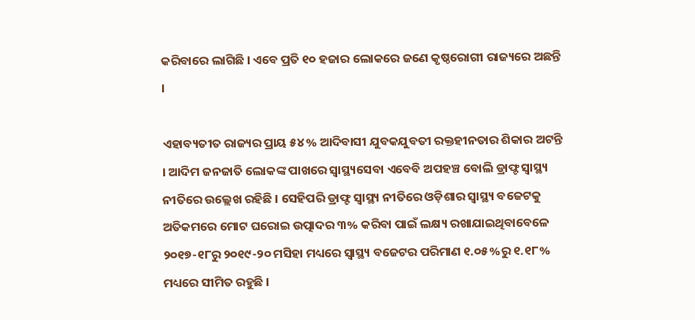କରିବାରେ ଲାଗିଛି । ଏବେ ପ୍ରତି ୧୦ ହଜାର ଲୋକରେ ଜଣେ କୃଷ୍ଠରୋଗୀ ରାଜ୍ୟରେ ଅଛନ୍ତି ।

ଏହାବ୍ୟତୀତ ରାଜ୍ୟର ପ୍ରାୟ ୫୪% ଆଦିବାସୀ ଯୁବକଯୁବତୀ ରକ୍ତହୀନତାର ଶିକାର ଅଟନ୍ତି । ଆଦିମ ଜନଜାତି ଲୋକଙ୍କ ପାଖରେ ସ୍ୱାସ୍ଥ୍ୟସେବା ଏବେବି ଅପହଞ୍ଚ ବୋଲି ଡ୍ରାଫ୍ଟ ସ୍ୱାସ୍ଥ୍ୟ ନୀତିରେ ଉଲ୍ଲେଖ ରହିଛି । ସେହିପରି ଡ୍ରାଫ୍ଟ ସ୍ୱାସ୍ଥ୍ୟ ନୀତିରେ ଓଡ଼ିଶାର ସ୍ୱାସ୍ଥ୍ୟ ବଜେଟକୁ ଅତିକମରେ ମୋଟ ଘରୋଇ ଉତ୍ପାଦର ୩% କରିବା ପାଇଁ ଲକ୍ଷ୍ୟ ରଖାଯାଇଥିବାବେଳେ ୨୦୧୭-୧୮ରୁ ୨୦୧୯-୨୦ ମସିହା ମଧ୍ୟରେ ସ୍ୱାସ୍ଥ୍ୟ ବଜେଟର ପରିମାଣ ୧.୦୫%ରୁ ୧.୧୮% ମଧ୍ୟରେ ସୀମିତ ରହୁଛି ।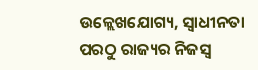ଉଳ୍ଲେଖଯୋଗ୍ୟ, ସ୍ୱାଧୀନତା ପରଠୁ ରାଜ୍ୟର ନିଜସ୍ୱ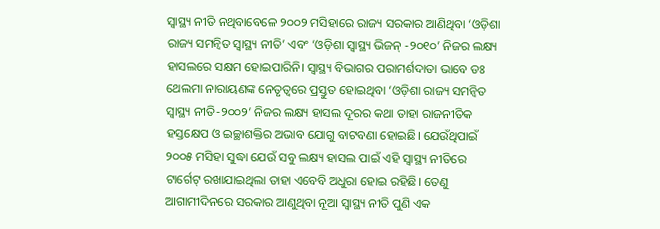ସ୍ୱାସ୍ଥ୍ୟ ନୀତି ନଥିବାବେଳେ ୨୦୦୨ ମସିହାରେ ରାଜ୍ୟ ସରକାର ଆଣିଥିବା ‘ଓଡ଼ିଶା ରାଜ୍ୟ ସମନ୍ୱିତ ସ୍ୱାସ୍ଥ୍ୟ ନୀତି’ ଏବଂ ‘ଓଡ଼ିଶା ସ୍ୱାସ୍ଥ୍ୟ ଭିଜନ୍ -୨୦୧୦’ ନିଜର ଲକ୍ଷ୍ୟ ହାସଲରେ ସକ୍ଷମ ହୋଇପାରିନି। ସ୍ୱାସ୍ଥ୍ୟ ବିଭାଗର ପରାମର୍ଶଦାତା ଭାବେ ଡଃ ଥେଲମା ନାରାୟଣଙ୍କ ନେତୃତ୍ୱରେ ପ୍ରସ୍ତୁତ ହୋଇଥିବା ‘ଓଡ଼ିଶା ରାଜ୍ୟ ସମନ୍ୱିତ ସ୍ୱାସ୍ଥ୍ୟ ନୀତି-୨୦୦୨’ ନିଜର ଲକ୍ଷ୍ୟ ହାସଲ ଦୂରର କଥା ତାହା ରାଜନୀତିକ ହସ୍ତକ୍ଷେପ ଓ ଇଚ୍ଛାଶକ୍ତିର ଅଭାବ ଯୋଗୁ ବାଟବଣା ହୋଇଛି। ଯେଉଁଥିପାଇଁ ୨୦୦୫ ମସିହା ସୁଦ୍ଧା ଯେଉଁ ସବୁ ଲକ୍ଷ୍ୟ ହାସଲ ପାଇଁ ଏହି ସ୍ୱାସ୍ଥ୍ୟ ନୀତିରେ ଟାର୍ଗେଟ୍ ରଖାଯାଇଥିଲା ତାହା ଏବେବି ଅଧୁରା ହୋଇ ରହିଛି। ତେଣୁ ଆଗାମୀଦିନରେ ସରକାର ଆଣୁଥିବା ନୂଆ ସ୍ୱାସ୍ଥ୍ୟ ନୀତି ପୁଣି ଏକ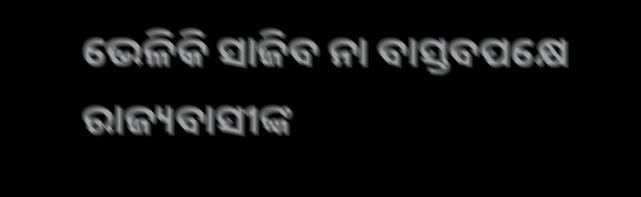ଭେଳିକି ସାଜିବ ନା ବାସ୍ତବପକ୍ଷେ ରାଜ୍ୟବାସୀଙ୍କ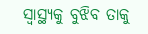ସ୍ୱାସ୍ଥ୍ୟକୁ ବୁଝିବ ତାକୁ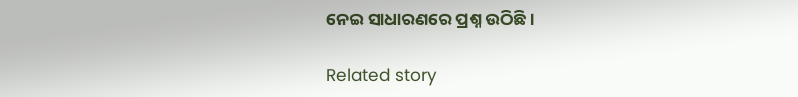ନେଇ ସାଧାରଣରେ ପ୍ରଶ୍ନ ଉଠିଛି।

Related story